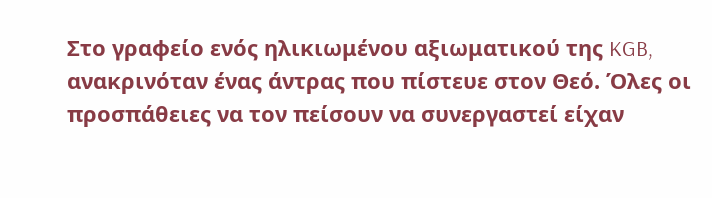Στο γραφείο ενός ηλικιωμένου αξιωματικού της KGB, ανακρινόταν ένας άντρας που πίστευε στον Θεό. Όλες οι προσπάθειες να τον πείσουν να συνεργαστεί είχαν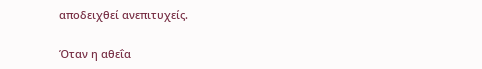αποδειχθεί ανεπιτυχείς.

Όταν η αθεΐα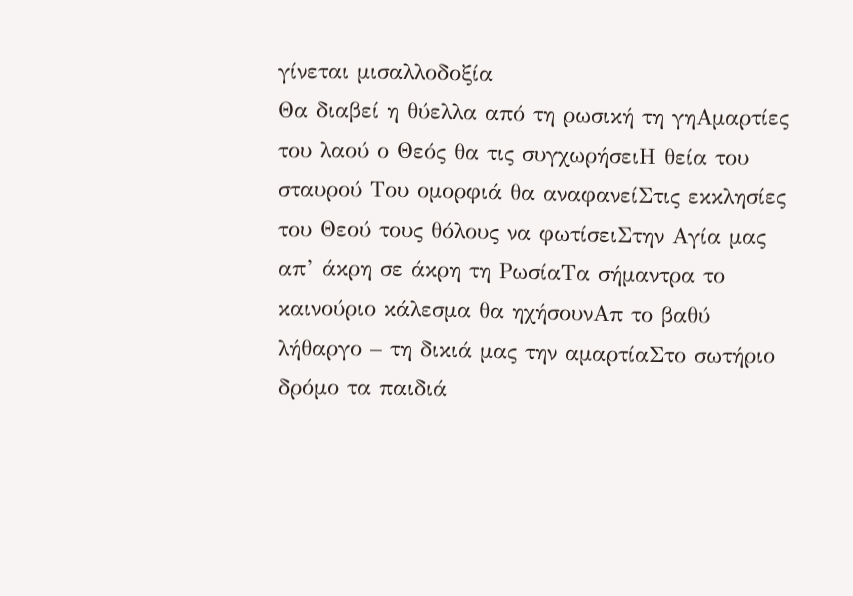γίνεται μισαλλοδοξία
Θα διαβεί η θύελλα από τη ρωσική τη γηΑμαρτίες του λαού ο Θεός θα τις συγχωρήσειΗ θεία του σταυρού Του ομορφιά θα αναφανείΣτις εκκλησίες του Θεού τους θόλους να φωτίσειΣτην Αγία μας απ’ άκρη σε άκρη τη ΡωσίαΤα σήμαντρα το καινούριο κάλεσμα θα ηχήσουνΑπ το βαθύ λήθαργο – τη δικιά μας την αμαρτίαΣτο σωτήριο δρόμο τα παιδιά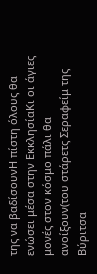της να βαδίσουνΗ πίστη όλους θα ενώσει μέσα στην ΕκκλησίαΚι οι άγιες μονές στον κόσμο πάλι θα ανοίξουν(του στάρετς Σεραφείμ της Βύριτσα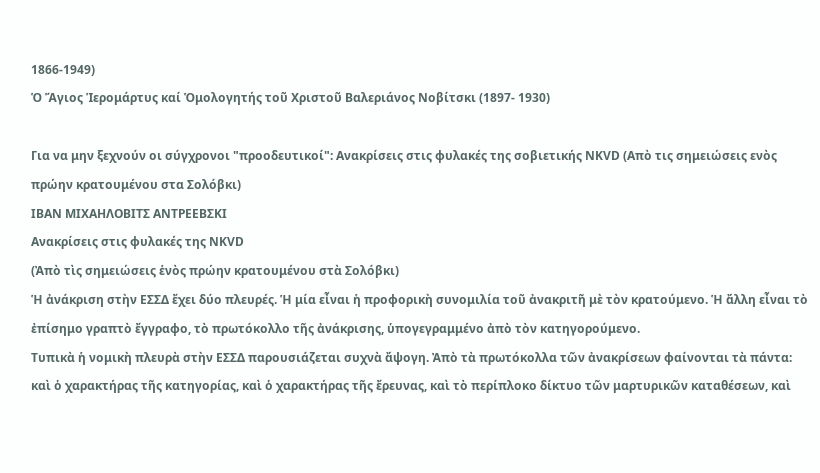1866-1949)
Ὁ Ἅγιος Ἱερομάρτυς καί Ὁμολογητής τοῦ Χριστοῦ Βαλεριάνος Νοβίτσκι (1897- 1930)

Για να μην ξεχνούν οι σύγχρονοι "προοδευτικοί": Ανακρίσεις στις φυλακές της σοβιετικής NKVD (Απὸ τις σημειώσεις ενὸς πρώην κρατουμένου στα Σολόβκι)
ΙΒΑΝ ΜΙΧΑΗΛΟΒΙΤΣ ΑΝΤΡΕΕΒΣΚΙ
Ανακρίσεις στις φυλακές της NKVD
(Ἀπὸ τὶς σημειώσεις ἑνὸς πρώην κρατουμένου στὰ Σολόβκι)
Ἡ ἀνάκριση στὴν ΕΣΣΔ ἔχει δύο πλευρές. Ἡ μία εἶναι ἡ προφορικὴ συνομιλία τοῦ ἀνακριτῆ μὲ τὸν κρατούμενο. Ἡ ἄλλη εἶναι τὸ ἐπίσημο γραπτὸ ἔγγραφο, τὸ πρωτόκολλο τῆς ἀνάκρισης, ὑπογεγραμμένο ἀπὸ τὸν κατηγορούμενο.
Τυπικὰ ἡ νομικὴ πλευρὰ στὴν ΕΣΣΔ παρουσιάζεται συχνὰ ἄψογη. Ἀπὸ τὰ πρωτόκολλα τῶν ἀνακρίσεων φαίνονται τὰ πάντα: καὶ ὁ χαρακτήρας τῆς κατηγορίας, καὶ ὁ χαρακτήρας τῆς ἔρευνας, καὶ τὸ περίπλοκο δίκτυο τῶν μαρτυρικῶν καταθέσεων, καὶ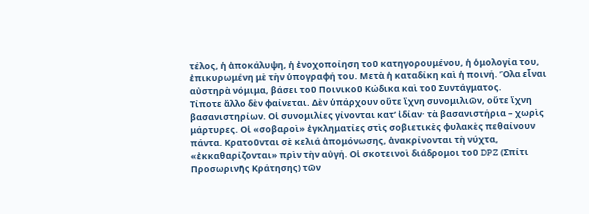τέλος, ἡ ἀποκάλυψη, ἡ ἐνοχοποίηση τοῦ κατηγορουμένου, ἡ ὁμολογία του, ἐπικυρωμένη μὲ τὴν ὑπογραφή του. Μετὰ ἡ καταδίκη καὶ ἡ ποινή. Ὅλα εἶναι αὐστηρὰ νόμιμα, βάσει τοῦ Ποινικοῦ Κώδικα καὶ τοῦ Συντάγματος.
Τίποτε ἄλλο δὲν φαίνεται. Δὲν ὑπάρχουν οὔτε ἴχνη συνομιλιῶν, οὔτε ἴχνη βασανιστηρίων. Οἱ συνομιλίες γίνονται κατ’ ἰδίαν· τὰ βασανιστήρια – χωρὶς μάρτυρες. Οἱ «σοβαροὶ» ἐγκληματίες στὶς σοβιετικὲς φυλακὲς πεθαίνουν πάντα. Κρατοῦνται σὲ κελιά ἀπομόνωσης, ἀνακρίνονται τὴ νύχτα, «ἐκκαθαρίζονται» πρὶν τὴν αὐγή. Οἱ σκοτεινοὶ διάδρομοι τοῦ DPZ (Σπίτι Προσωρινῆς Κράτησης) τῶν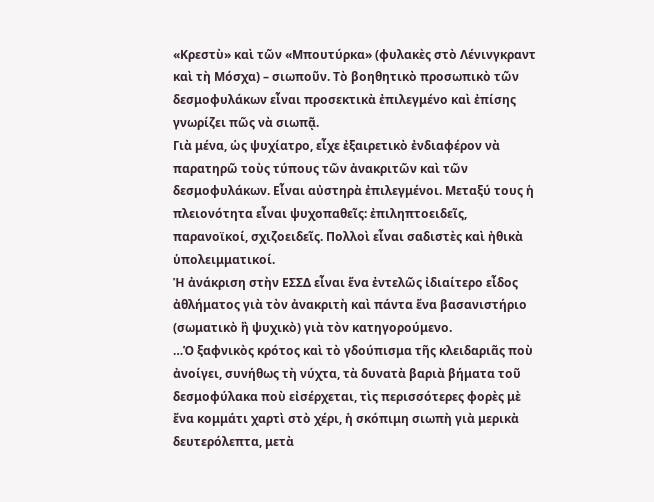«Κρεστὺ» καὶ τῶν «Μπουτύρκα» (φυλακὲς στὸ Λένινγκραντ καὶ τὴ Μόσχα) – σιωποῦν. Τὸ βοηθητικὸ προσωπικὸ τῶν δεσμοφυλάκων εἶναι προσεκτικὰ ἐπιλεγμένο καὶ ἐπίσης γνωρίζει πῶς νὰ σιωπᾷ.
Γιὰ μένα, ὡς ψυχίατρο, εἶχε ἐξαιρετικὸ ἐνδιαφέρον νὰ παρατηρῶ τοὺς τύπους τῶν ἀνακριτῶν καὶ τῶν δεσμοφυλάκων. Εἶναι αὐστηρὰ ἐπιλεγμένοι. Μεταξύ τους ἡ πλειονότητα εἶναι ψυχοπαθεῖς: ἐπιληπτοειδεῖς, παρανοϊκοί, σχιζοειδεῖς. Πολλοὶ εἶναι σαδιστὲς καὶ ἠθικὰ ὑπολειμματικοί.
Ἡ ἀνάκριση στὴν ΕΣΣΔ εἶναι ἕνα ἐντελῶς ἰδιαίτερο εἶδος ἀθλήματος γιὰ τὸν ἀνακριτὴ καὶ πάντα ἕνα βασανιστήριο (σωματικὸ ἢ ψυχικὸ) γιὰ τὸν κατηγορούμενο.
…Ὁ ξαφνικὸς κρότος καὶ τὸ γδούπισμα τῆς κλειδαριᾶς ποὺ ἀνοίγει, συνήθως τὴ νύχτα, τὰ δυνατὰ βαριὰ βήματα τοῦ δεσμοφύλακα ποὺ εἰσέρχεται, τὶς περισσότερες φορὲς μὲ ἕνα κομμάτι χαρτὶ στὸ χέρι, ἡ σκόπιμη σιωπὴ γιὰ μερικὰ δευτερόλεπτα, μετὰ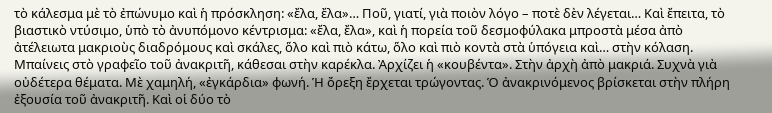τὸ κάλεσμα μὲ τὸ ἐπώνυμο καὶ ἡ πρόσκληση: «ἔλα, ἔλα»… Ποῦ, γιατί, γιὰ ποιὸν λόγο – ποτὲ δὲν λέγεται… Καὶ ἔπειτα, τὸ βιαστικὸ ντύσιμο, ὑπὸ τὸ ἀνυπόμονο κέντρισμα: «ἔλα, ἔλα», καὶ ἡ πορεία τοῦ δεσμοφύλακα μπροστὰ μέσα ἀπὸ ἀτέλειωτα μακριοὺς διαδρόμους καὶ σκάλες, ὅλο καὶ πιὸ κάτω, ὅλο καὶ πιὸ κοντὰ στὰ ὑπόγεια καὶ… στὴν κόλαση.
Μπαίνεις στὸ γραφεῖο τοῦ ἀνακριτῆ, κάθεσαι στὴν καρέκλα. Ἀρχίζει ἡ «κουβέντα». Στὴν ἀρχὴ ἀπὸ μακριά. Συχνὰ γιὰ οὐδέτερα θέματα. Μὲ χαμηλή, «ἐγκάρδια» φωνή. Ἡ ὄρεξη ἔρχεται τρώγοντας. Ὁ ἀνακρινόμενος βρίσκεται στὴν πλήρη ἐξουσία τοῦ ἀνακριτῆ. Καὶ οἱ δύο τὸ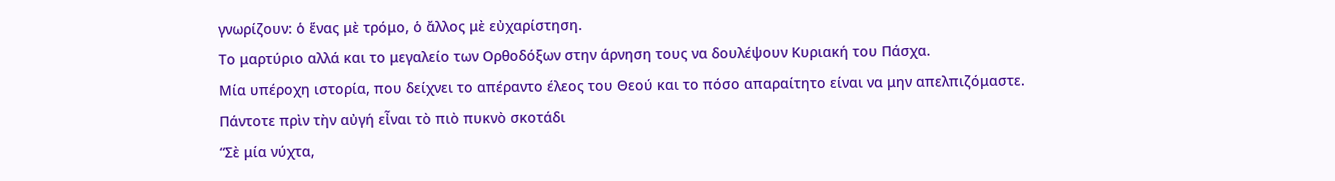γνωρίζουν: ὁ ἕνας μὲ τρόμο, ὁ ἄλλος μὲ εὐχαρίστηση.
Το μαρτύριο αλλά και το μεγαλείο των Ορθοδόξων στην άρνηση τους να δουλέψουν Κυριακή του Πάσχα.
Μία υπέροχη ιστορία, που δείχνει το απέραντο έλεος του Θεού και το πόσο απαραίτητο είναι να μην απελπιζόμαστε.
Πάντοτε πρὶν τὴν αὐγή εἶναι τὸ πιὸ πυκνὸ σκοτάδι
“Σὲ μία νύχτα,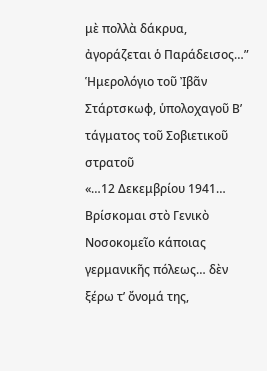μὲ πολλὰ δάκρυα, ἀγοράζεται ὁ Παράδεισος…”
Ἡμερολόγιο τοῦ Ἰβᾶν Στάρτσκωφ, ὑπολοχαγοῦ Β’ τάγματος τοῦ Σοβιετικοῦ στρατοῦ
«…12 Δεκεμβρίου 1941… Βρίσκομαι στὸ Γενικὸ Νοσοκομεῖο κάποιας γερμανικῆς πόλεως… δὲν ξέρω τ’ ὄνομά της,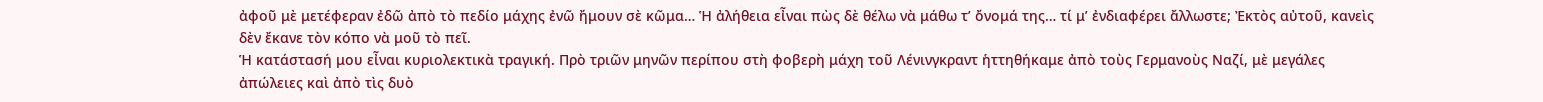ἀφοῦ μὲ μετέφεραν ἐδῶ ἀπὸ τὸ πεδίο μάχης ἐνῶ ἤμουν σὲ κῶμα… Ἡ ἀλήθεια εἶναι πὼς δὲ θέλω νὰ μάθω τ’ ὄνομά της… τί μ’ ἐνδιαφέρει ἄλλωστε; Ἐκτὸς αὐτοῦ, κανεὶς δὲν ἔκανε τὸν κόπο νὰ μοῦ τὸ πεῖ.
Ἡ κατάστασή μου εἶναι κυριολεκτικὰ τραγική. Πρὸ τριῶν μηνῶν περίπου στὴ φοβερὴ μάχη τοῦ Λένινγκραντ ἡττηθήκαμε ἀπὸ τοὺς Γερμανοὺς Ναζί, μὲ μεγάλες ἀπώλειες καὶ ἀπὸ τὶς δυὸ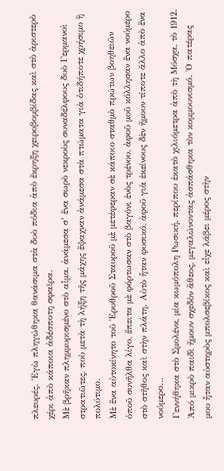πλευρές. Ἐγὼ πληγώθηκα θανάσιμα στὰ δυὸ πόδια ἀπὸ ἔκρηξη χειροβομβίδας καὶ στὸ ἀριστερὸ χέρι ἀπὸ κάποια ἀδέσποτη σφαῖρα.
Μὲ βρῆκαν πλημμυρισμένο στὸ αἷμα, ἀνάμεσα σ’ ἕνα σωρὸ νεκροὺς συναδέλφους δυὸ Γερμανοὶ στρατιῶτες, ποὺ μετὰ τὴ λήξη τῆς μάχης ἔψαχναν ἀνάμεσα στὰ πτώματα γιὰ ὁτιδήποτε χρήσιμο ἢ πολύτιμο.
Μὲ ἕνα αὐτοκίνητο τοῦ Ἐρυθροῦ Σταυροῦ μὲ μετέφεραν σὲ κάποιο σταθμὸ πρώτων βοηθειῶν ὀποῦ συνῆλθα λίγο, ἔπειτα μὲ φόρτωσαν στὸ βαγόνι ἑνὸς τρένου, ἀφοῦ μοῦ κόλλησαν ἕνα νούμερο στὸ στῆθος καὶ στὴν πλάτη. Αὐτὸ ἦταν φυσικό, ἀφοῦ γιὰ ἐκείνους δὲν ἤμουν τίποτε ἄλλο ἀπὸ ἕνα νούμερο…
Γεννήθηκα στὸ Σμολένκ, μία κωμόπολη Ρωσική, περίπου ἑκατὸ χιλιόμετρα ἀπὸ τὴ Μόσχα, τὸ 1912. Ἀπό μικρὸ παιδὶ ἤμουν σχεδὸν ἄθεος, μεγαλώνοντας ἀσπάσθηκα τὸν κομμουνισμό. Ὁ πατέρας μου ἦταν αὐστηρὸς μπολσεβίκος καὶ εἶχε λάβει μέρος στὴν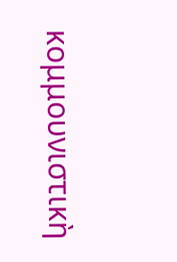κομμουνιστικὴ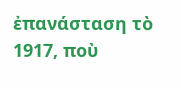ἐπανάσταση τὸ 1917, ποὺ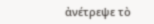ἀνέτρεψε τὸ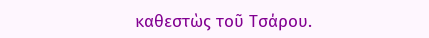καθεστὼς τοῦ Τσάρου.